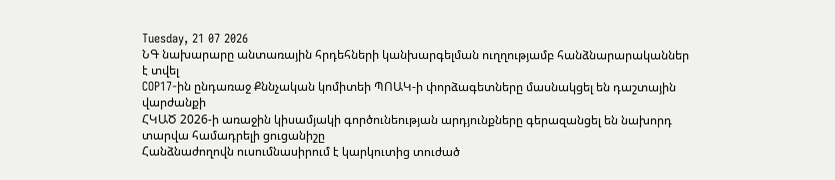Tuesday, 21 07 2026
ՆԳ նախարարը անտառային հրդեհների կանխարգելման ուղղությամբ հանձնարարականներ է տվել
COP17-ին ընդառաջ Քննչական կոմիտեի ՊՈԱԿ-ի փորձագետները մասնակցել են դաշտային վարժանքի
ՀԿԱԾ 2026-ի առաջին կիսամյակի գործունեության արդյունքները գերազանցել են նախորդ տարվա համադրելի ցուցանիշը
Հանձնաժողովն ուսումնասիրում է կարկուտից տուժած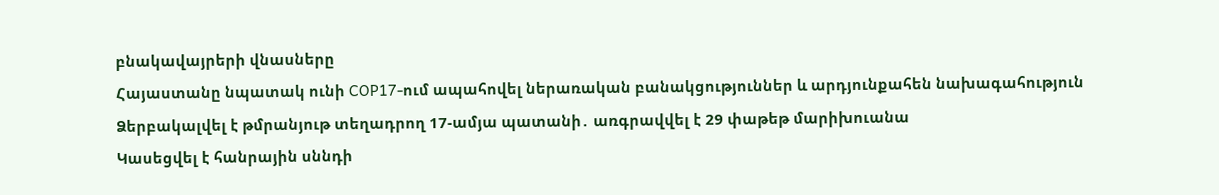բնակավայրերի վնասները
Հայաստանը նպատակ ունի COP17-ում ապահովել ներառական բանակցություններ և արդյունքահեն նախագահություն
Ձերբակալվել է թմրանյութ տեղադրող 17-ամյա պատանի․ առգրավվել է 29 փաթեթ մարիխուանա
Կասեցվել է հանրային սննդի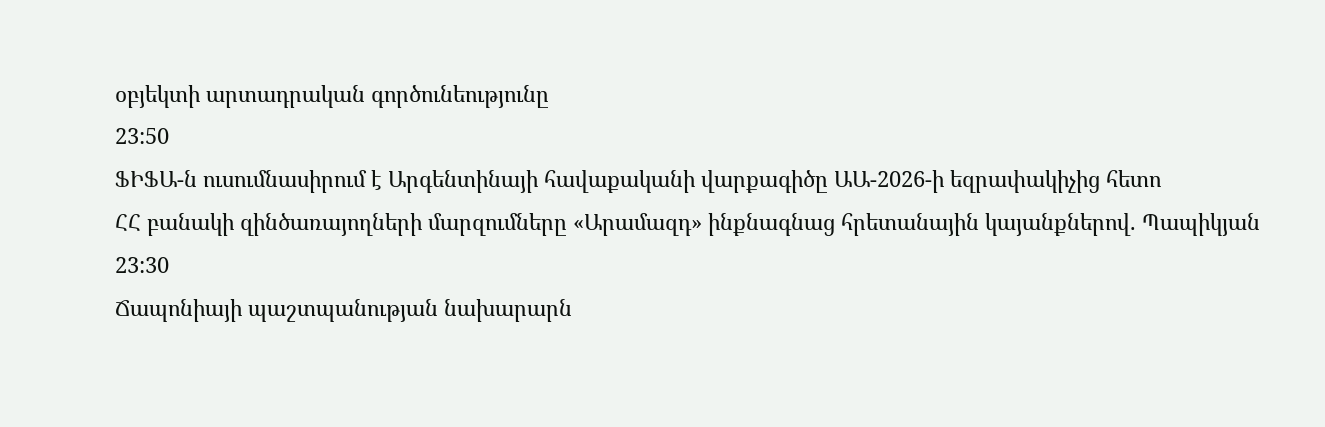օբյեկտի արտադրական գործունեությունը
23:50
ՖԻՖԱ-ն ուսումնասիրում է Արգենտինայի հավաքականի վարքագիծը ԱԱ-2026-ի եզրափակիչից հետո
ՀՀ բանակի զինծառայողների մարզումները «Արամազդ» ինքնագնաց հրետանային կայանքներով. Պապիկյան
23:30
Ճապոնիայի պաշտպանության նախարարն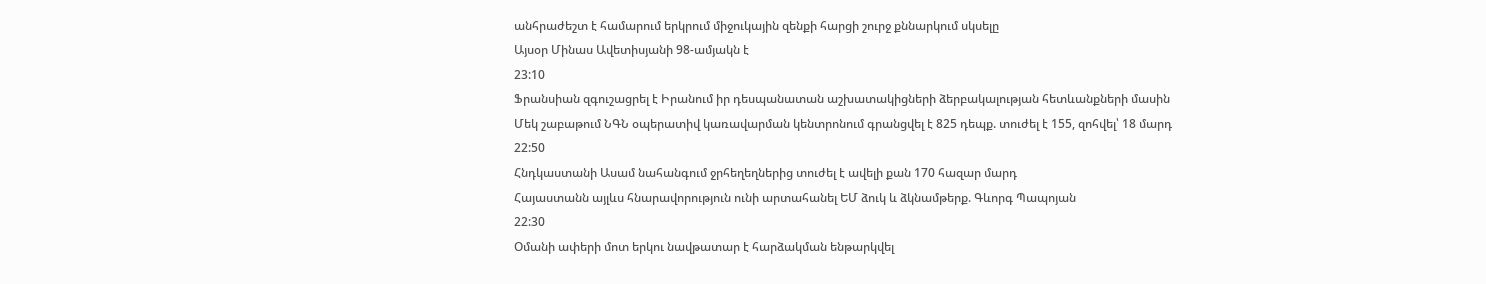անհրաժեշտ է համարում երկրում միջուկային զենքի հարցի շուրջ քննարկում սկսելը
Այսօր Մինաս Ավետիսյանի 98-ամյակն է
23:10
Ֆրանսիան զգուշացրել է Իրանում իր դեսպանատան աշխատակիցների ձերբակալության հետևանքների մասին
Մեկ շաբաթում ՆԳՆ օպերատիվ կառավարման կենտրոնում գրանցվել է 825 դեպք. տուժել է 155, զոհվել՝ 18 մարդ
22:50
Հնդկաստանի Ասամ նահանգում ջրհեղեղներից տուժել է ավելի քան 170 հազար մարդ
Հայաստանն այլևս հնարավորություն ունի արտահանել ԵՄ ձուկ և ձկնամթերք. Գևորգ Պապոյան
22:30
Օմանի ափերի մոտ երկու նավթատար է հարձակման ենթարկվել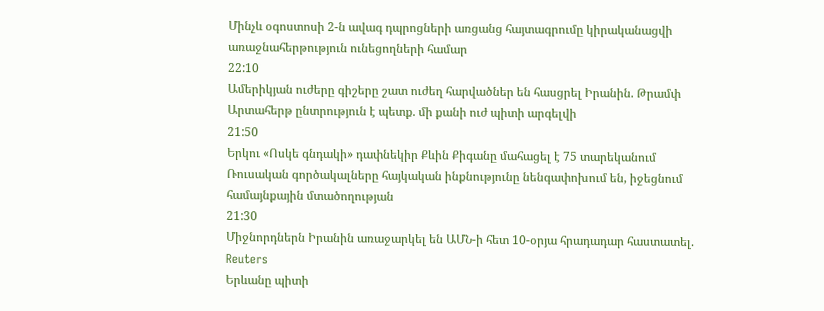Մինչև օգոստոսի 2-ն ավագ դպրոցների առցանց հայտագրումը կիրականացվի առաջնահերթություն ունեցողների համար
22:10
Ամերիկյան ուժերը գիշերը շատ ուժեղ հարվածներ են հասցրել Իրանին. Թրամփ
Արտահերթ ընտրություն է պետք. մի քանի ուժ պիտի արգելվի
21:50
Երկու «Ոսկե գնդակի» դափնեկիր Քևին Քիգանը մահացել է 75 տարեկանում
Ռուսական գործակալները հայկական ինքնությունը նենգափոխում են, իջեցնում համայնքային մտածողության
21:30
Միջնորդներն Իրանին առաջարկել են ԱՄՆ-ի հետ 10-օրյա հրադադար հաստատել. Reuters
Երևանը պիտի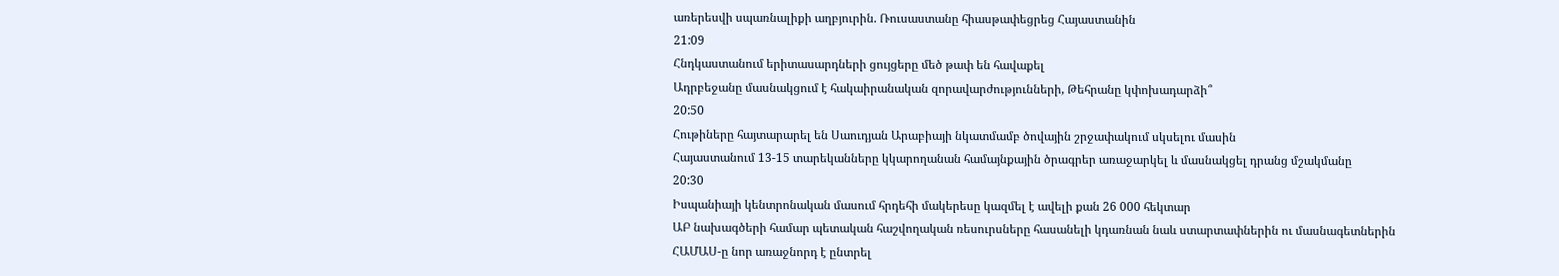առերեսվի սպառնալիքի աղբյուրին. Ռուսաստանը հիասթափեցրեց Հայաստանին
21:09
Հնդկաստանում երիտասարդների ցույցերը մեծ թափ են հավաքել
Ադրբեջանը մասնակցում է հակաիրանական զորավարժությունների, Թեհրանը կփոխադարձի՞
20:50
Հութիները հայտարարել են Սաուդյան Արաբիայի նկատմամբ ծովային շրջափակում սկսելու մասին
Հայաստանում 13-15 տարեկանները կկարողանան համայնքային ծրագրեր առաջարկել և մասնակցել դրանց մշակմանը
20:30
Իսպանիայի կենտրոնական մասում հրդեհի մակերեսը կազմել է ավելի քան 26 000 հեկտար
ԱԲ նախագծերի համար պետական հաշվողական ռեսուրսները հասանելի կդառնան նաև ստարտափներին ու մասնագետներին
ՀԱՄԱՍ-ը նոր առաջնորդ է ընտրել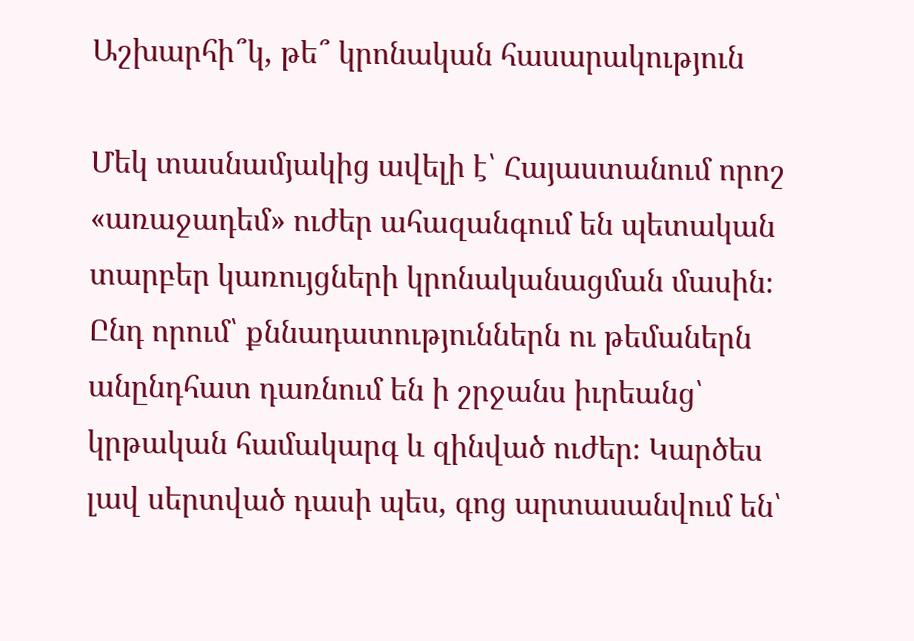Աշխարհի՞կ, թե՞ կրոնական հասարակություն

Մեկ տասնամյակից ավելի է՝ Հայաստանում որոշ «առաջադեմ» ուժեր ահազանգում են պետական տարբեր կառույցների կրոնականացման մասին։ Ընդ որում՝ քննադատություններն ու թեմաներն անընդհատ դառնում են ի շրջանս իւրեանց՝ կրթական համակարգ և զինված ուժեր։ Կարծես լավ սերտված դասի պես, գոց արտասանվում են՝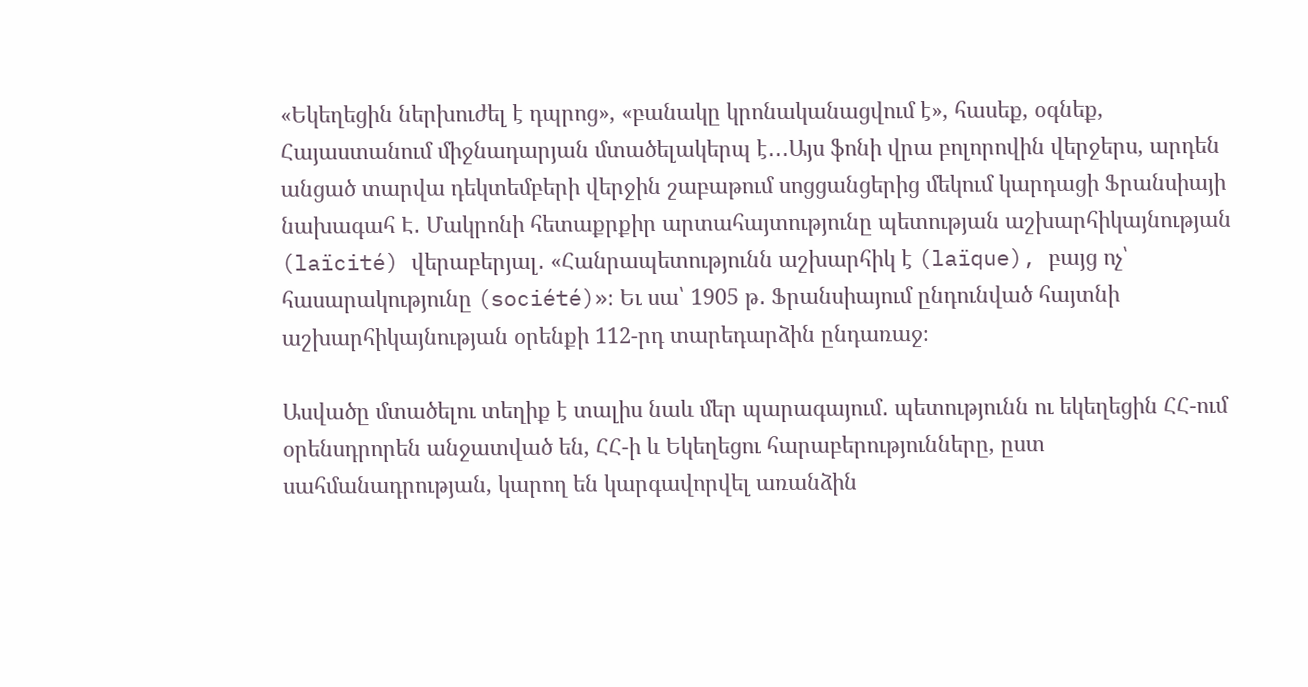«Եկեղեցին ներխուժել է դպրոց», «բանակը կրոնականացվում է», հասեք, օգնեք, Հայաստանում միջնադարյան մտածելակերպ է․․․Այս ֆոնի վրա բոլորովին վերջերս, արդեն անցած տարվա դեկտեմբերի վերջին շաբաթում սոցցանցերից մեկում կարդացի Ֆրանսիայի նախագահ Է․ Մակրոնի հետաքրքիր արտահայտությունը պետության աշխարհիկայնության (laïcité) վերաբերյալ․ «Հանրապետությունն աշխարհիկ է (laïque), բայց ոչ՝ հասարակությունը (société)»։ Եւ սա՝ 1905 թ․ Ֆրանսիայում ընդունված հայտնի աշխարհիկայնության օրենքի 112-րդ տարեդարձին ընդառաջ։

Ասվածը մտածելու տեղիք է տալիս նաև մեր պարագայում․ պետությունն ու եկեղեցին ՀՀ-ում օրենսդրորեն անջատված են, ՀՀ-ի և Եկեղեցու հարաբերությունները, ըստ սահմանադրության, կարող են կարգավորվել առանձին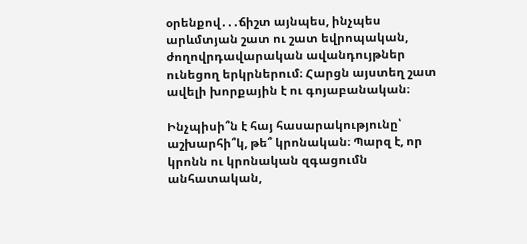օրենքով․․․ճիշտ այնպես, ինչպես արևմտյան շատ ու շատ եվրոպական, ժողովրդավարական ավանդույթներ ունեցող երկրներում։ Հարցն այստեղ շատ ավելի խորքային է ու գոյաբանական։

Ինչպիսի՞ն է հայ հասարակությունը՝ աշխարհի՞կ, թե՞ կրոնական։ Պարզ է, որ կրոնն ու կրոնական զգացումն անհատական,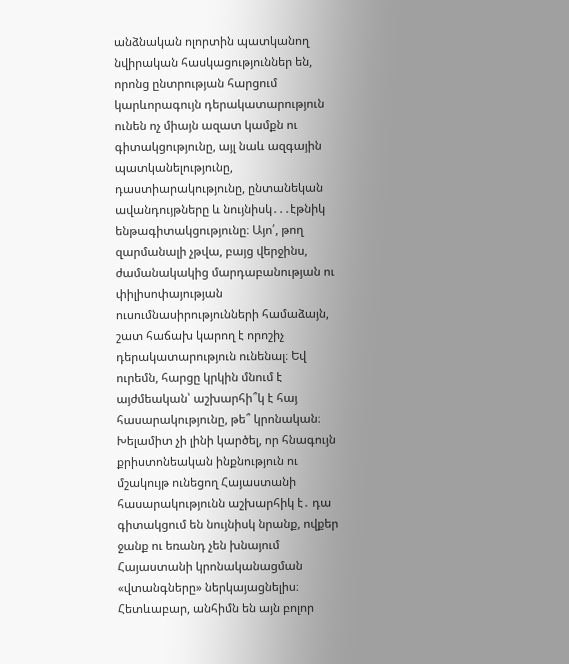անձնական ոլորտին պատկանող նվիրական հասկացություններ են, որոնց ընտրության հարցում կարևորագույն դերակատարություն ունեն ոչ միայն ազատ կամքն ու գիտակցությունը, այլ նաև ազգային պատկանելությունը, դաստիարակությունը, ընտանեկան ավանդույթները և նույնիսկ․․․էթնիկ ենթագիտակցությունը։ Այո՛, թող զարմանալի չթվա, բայց վերջինս, ժամանակակից մարդաբանության ու փիլիսոփայության ուսումնասիրությունների համաձայն, շատ հաճախ կարող է որոշիչ դերակատարություն ունենալ։ Եվ ուրեմն, հարցը կրկին մնում է այժմեական՝ աշխարհի՞կ է հայ հասարակությունը, թե՞ կրոնական։ Խելամիտ չի լինի կարծել, որ հնագույն քրիստոնեական ինքնություն ու մշակույթ ունեցող Հայաստանի հասարակությունն աշխարհիկ է․ դա գիտակցում են նույնիսկ նրանք, ովքեր ջանք ու եռանդ չեն խնայում Հայաստանի կրոնականացման «վտանգները» ներկայացնելիս։ Հետևաբար, անհիմն են այն բոլոր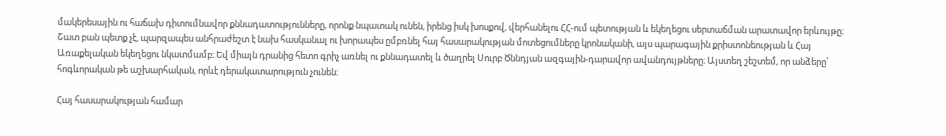մակերեսային ու հաճախ դիտումնավոր քննադատությունները, որոնք նպատակ ունեն, իրենց իսկ խոսքով, վերհանելու ՀՀ-ում պետության և եկեղեցու սերտաճման արատավոր երևույթը։ Շատ բան պետք չէ, պարզապես անհրաժեշտ է նախ հասկանալ ու խորապես ըմբռնել հայ հասարակության մոտեցումները կրոնականի, այս պարագային քրիստոնեության և Հայ Առաքելական եկեղեցու նկատմամբ։ Եվ միայն դրանից հետո գրիչ առնել ու քննադատել և ծաղրել Սուրբ Ծննդյան ազգային-դարավոր ավանդույթները։ Այստեղ շեշտեմ, որ անձերը՝ հոգևորական թե աշխարհական, որևէ դերակատարություն չունեն։

Հայ հասարակության համար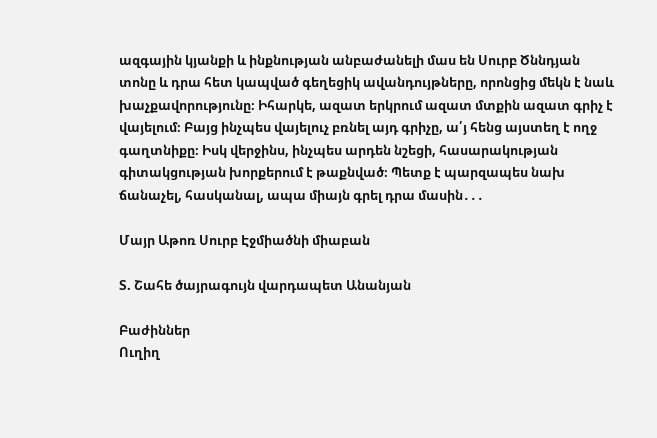ազգային կյանքի և ինքնության անբաժանելի մաս են Սուրբ Ծննդյան տոնը և դրա հետ կապված գեղեցիկ ավանդույթները, որոնցից մեկն է նաև խաչքավորությունը։ Իհարկե, ազատ երկրում ազատ մտքին ազատ գրիչ է վայելում։ Բայց ինչպես վայելուչ բռնել այդ գրիչը, ա՛յ հենց այստեղ է ողջ գաղտնիքը։ Իսկ վերջինս, ինչպես արդեն նշեցի, հասարակության գիտակցության խորքերում է թաքնված։ Պետք է պարզապես նախ ճանաչել, հասկանալ, ապա միայն գրել դրա մասին․․․

Մայր Աթոռ Սուրբ Էջմիածնի միաբան

Տ. Շահե ծայրագույն վարդապետ Անանյան

Բաժիններ
Ուղիղ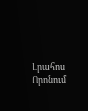Լրահոս
Որոնում